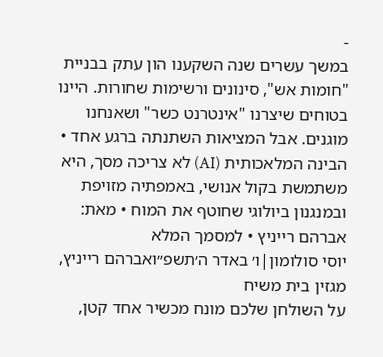-
במשך עשרים שנה השקענו הון עתק בבניית "חומות אש", סינונים ורשימות שחורות. היינו בטוחים שיצרנו "אינטרנט כשר" ושאנחנו מוגנים. אבל המציאות השתנתה ברגע אחד • הבינה המלאכותית (AI) לא צריכה מסך, היא משתמשת בקול אנושי, באמפתיה מזויפת ובמנגנון ביולוגי שחוטף את המוח • מאת: אברהם רייניץ • למסמך המלא
יוסי סולומון|ו׳ באדר ה׳תשפ״ואברהם רייניץ, מגזין בית משיח
על השולחן שלכם מונח מכשיר אחד קטן,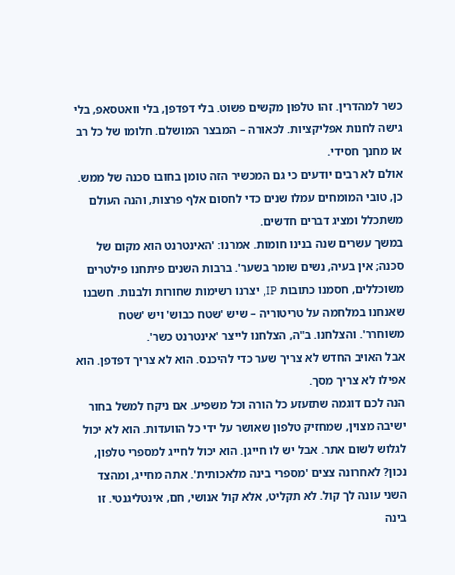כשר למהדרין. זהו טלפון מקשים פשוט. בלי דפדפן, בלי וואטסאפ, בלי גישה לחנות אפליקציות. לכאורה – המבצר המושלם. חלומו של כל רב או מחנך חסידי.
אולם לא רבים יודעים כי גם המכשיר הזה טומן בחובו סכנה של ממש. כן, טובי המומחים עמלו שנים כדי לחסום אלף פרצות, והנה העולם משתכלל ומציג דברים חדשים.
במשך עשרים שנה בנינו חומות. אמרנו: 'האינטרנט הוא מקום של סכנה; אין בעיה, נשים שומר בשער'. ברבות השנים פיתחנו פילטרים משוכללים, חסמנו כתובות IP, יצרנו רשימות שחורות ולבנות. חשבנו שאנחנו במלחמה על טריטוריה – שיש 'שטח כבוש' ויש 'שטח משוחרר'. והצלחנו. ב"ה, הצלחנו לייצר 'אינטרנט כשר'.
אבל האויב החדש לא צריך שער כדי להיכנס. הוא לא צריך דפדפן. הוא אפילו לא צריך מסך.
הנה לכם דוגמה שתזעזע כל הורה וכל משפיע. אם ניקח למשל בחור ישיבה מצוין, שמחזיק טלפון שאושר על ידי כל הוועדות. הוא לא יכול לגלוש לשום אתר. אבל יש לו חייגן. הוא יכול לחייג למספרי טלפון, נכון? לאחרונה צצים 'מספרי בינה מלאכותית'. אתה מחייג, ומהצד השני עונה לך קול. לא תקליט, אלא קול אנושי, חם, אינטליגנטי. זו בינה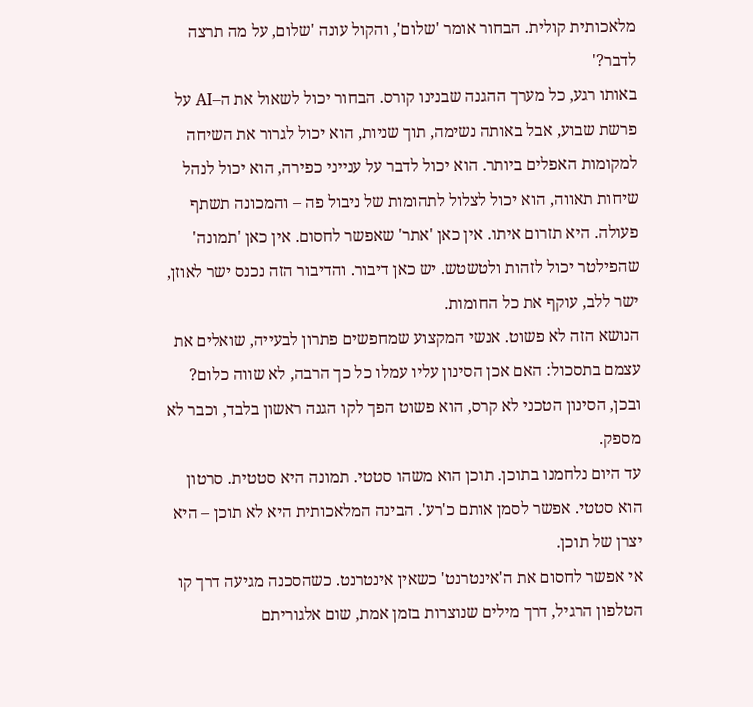מלאכותית קולית. הבחור אומר 'שלום', והקול עונה 'שלום, על מה תרצה לדבר?'
באותו רגע, כל מערך ההגנה שבנינו קורס. הבחור יכול לשאול את ה–AI על פרשת שבוע, אבל באותה נשימה, תוך שניות, הוא יכול לגרור את השיחה למקומות האפלים ביותר. הוא יכול לדבר על ענייני כפירה, הוא יכול לנהל שיחות תאווה, הוא יכול לצלול לתהומות של ניבול פה – והמכונה תשתף פעולה. היא תזרום איתו. אין כאן 'אתר' שאפשר לחסום. אין כאן 'תמונה' שהפילטר יכול לזהות ולטשטש. יש כאן דיבור. והדיבור הזה נכנס ישר לאוזן, ישר ללב, עוקף את כל החומות.
הנושא הזה לא פשוט. אנשי המקצוע שמחפשים פתרון לבעייה, שואלים את עצמם בתסכול: האם אכן הסינון עליו עמלו כל כך הרבה, לא שווה כלום?
ובכן, הסינון הטכני לא קרס, הוא פשוט הפך לקו הגנה ראשון בלבד, וכבר לא מספק.
עד היום נלחמנו בתוכן. תוכן הוא משהו סטטי. תמונה היא סטטית. סרטון הוא סטטי. אפשר לסמן אותם כ'רע'. הבינה המלאכותית היא לא תוכן – היא יצרן של תוכן.
אי אפשר לחסום את ה'אינטרנט' כשאין אינטרנט. כשהסכנה מגיעה דרך קו הטלפון הרגיל, דרך מילים שנוצרות בזמן אמת, שום אלגוריתם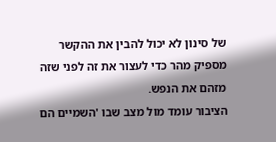של סינון לא יכול להבין את ההקשר מספיק מהר כדי לעצור את זה לפני שזה מזהם את הנפש.
הציבור עומד מול מצב שבו 'השמיים הם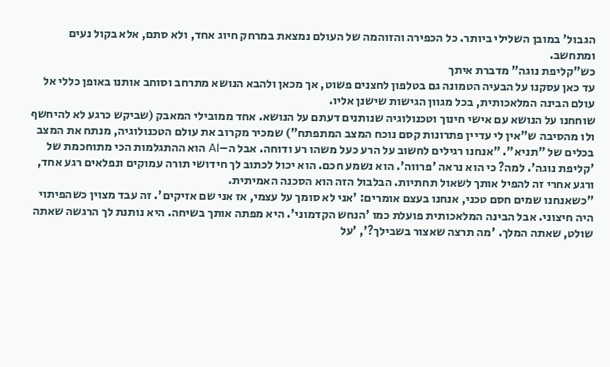הגבול' במובן השלילי ביותר. כל הכפירה והזוהמה של העולם נמצאת במרחק חיוג אחד, ולא סתם, אלא בקול נעים ומתחשב.
כש"קליפת נוגה" מדברת איתך
עד כאן עסקנו על הבעיה הטמונה גם בטלפון לחצנים פשוט, אך מכאן ולהבא הנושא מתרחב וסוחב אותנו באופן כללי אל עולם הבינה המלאכותית, בכל מגוון הגישות שישנן אליו.
שוחחנו על הנושא עם אישי חינוך וטכנולוגיה שנותנים דעתם על הנושא. אחד ממובילי המאבק (שביקש כרגע לא להיחשף ולו מהסיבה ש"אין לי עדיין פתרונות קסם נוכח המצב המתפתח") שמכיר מקרוב את עולם הטכנולוגיה, מנתח את המצב בכלים של "תניא". "אנחנו רגילים לחשוב על הרע כעל משהו רע ודוחה. אבל ה–AI הוא ההתגלמות הכי מתוחכמת של 'קליפת נוגה'. למה? כי הוא נראה 'פרווה'. הוא נשמע חכם. הוא יכול לכתוב לך חידושי תורה עמוקים ונפלאים רגע אחד, ורגע אחרי זה להפיל אותך לשאול תחתיות. הבלבול הזה הוא הסכנה האמיתית.
"כשאנחנו שמים חסם טכני, אנחנו בעצם אומרים: 'אני לא סומך על עצמי, אז אני שם אזיקים'. זה עבד מצוין כשהפיתוי היה חיצוני. אבל הבינה המלאכותית פועלת כמו 'הנחש הקדמוני'. היא מפתה אותך בשיחה. היא נותנת לך הרגשה שאתה שולט, שאתה המלך. 'מה תרצה שאצור בשבילך?', 'על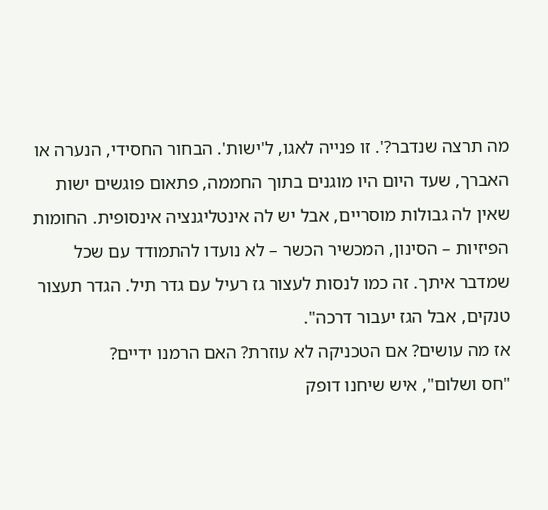מה תרצה שנדבר?'. זו פנייה לאגו, ל'ישות'. הבחור החסידי, הנערה או האברך, שעד היום היו מוגנים בתוך החממה, פתאום פוגשים ישות שאין לה גבולות מוסריים, אבל יש לה אינטליגנציה אינסופית. החומות הפיזיות – הסינון, המכשיר הכשר – לא נועדו להתמודד עם שכל שמדבר איתך. זה כמו לנסות לעצור גז רעיל עם גדר תיל. הגדר תעצור טנקים, אבל הגז יעבור דרכה".
אז מה עושים? אם הטכניקה לא עוזרת? האם הרמנו ידיים?
"חס ושלום", איש שיחנו דופק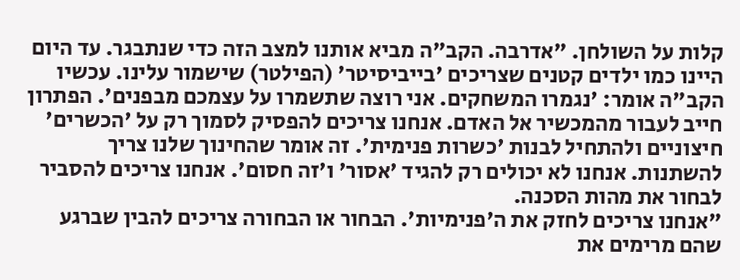קלות על השולחן. "אדרבה. הקב"ה מביא אותנו למצב הזה כדי שנתבגר. עד היום היינו כמו ילדים קטנים שצריכים 'בייביסיטר' (הפילטר) שישמור עלינו. עכשיו הקב"ה אומר: 'נגמרו המשחקים. אני רוצה שתשמרו על עצמכם מבפנים'. הפתרון חייב לעבור מהמכשיר אל האדם. אנחנו צריכים להפסיק לסמוך רק על 'הכשרים' חיצוניים ולהתחיל לבנות 'כשרות פנימית'. זה אומר שהחינוך שלנו צריך להשתנות. אנחנו לא יכולים רק להגיד 'אסור' ו'זה חסום'. אנחנו צריכים להסביר לבחור את מהות הסכנה.
"אנחנו צריכים לחזק את ה'פנימיות'. הבחור או הבחורה צריכים להבין שברגע שהם מרימים את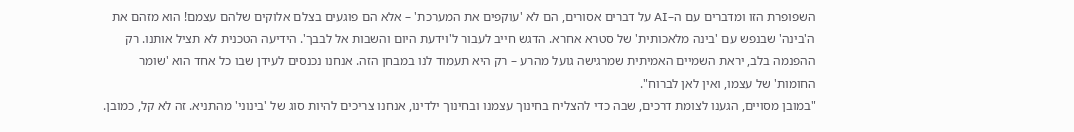השפופרת הזו ומדברים עם ה–AI על דברים אסורים, הם לא 'עוקפים את המערכת' – אלא הם פוגעים בצלם אלוקים שלהם עצמם! הוא מזהם את ה'בינה' שבנפש עם 'בינה מלאכותית' של סטרא אחרא. הדגש חייב לעבור ל'וידעת היום והשבות אל לבבך'. הידיעה הטכנית לא תציל אותנו. רק ההפנמה בלב, יראת השמיים האמיתית שמרגישה גועל מהרע – רק היא תעמוד לנו במבחן הזה. אנחנו נכנסים לעידן שבו כל אחד הוא 'שומר החומות' של עצמו, ואין לאן לברוח".
"במובן מסויים, הגענו לצומת דרכים, שבה כדי להצליח בחינוך עצמנו ובחינוך ילדינו, אנחנו צריכים להיות סוג של 'בינוני' מהתניא. זה לא קל, כמובן.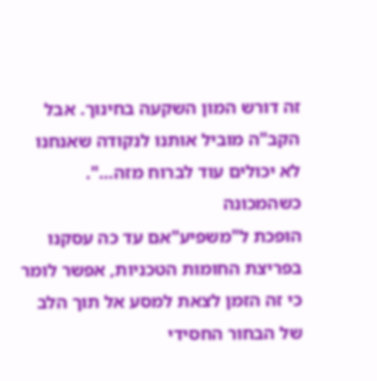זה דורש המון השקעה בחינוך. אבל הקב"ה מוביל אותנו לנקודה שאנחנו לא יכולים עוד לברוח מזה…".
כשהמכונה
הופכת ל"משפיע"אם עד כה עסקנו בפריצת החומות הטכניות, אפשר לומר כי זה הזמן לצאת למסע אל תוך הלב של הבחור החסידי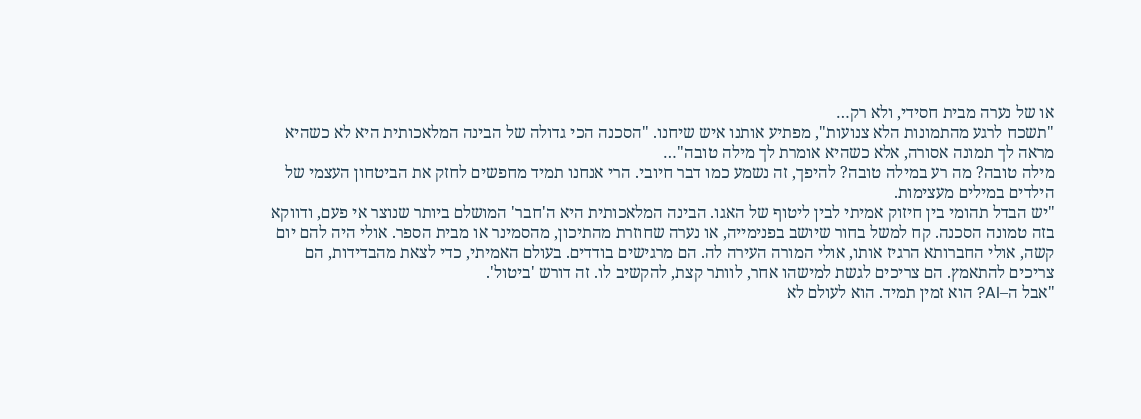או של נערה מבית חסידי, ולא רק…
"תשכח לרגע מהתמונות הלא צנועות", מפתיע אותנו איש שיחנו. "הסכנה הכי גדולה של הבינה המלאכותית היא לא כשהיא מראה לך תמונה אסורה, אלא כשהיא אומרת לך מילה טובה"…
מילה טובה? מה רע במילה טובה? להיפך, זה נשמע כמו דבר חיובי. הרי אנחנו תמיד מחפשים לחזק את הביטחון העצמי של הילדים במילים מעצימות.
"יש הבדל תהומי בין חיזוק אמיתי לבין ליטוף של האגו. הבינה המלאכותית היא ה'חבר' המושלם ביותר שנוצר אי פעם, ודווקא בזה טמונה הסכנה. קח למשל בחור שיושב בפנימייה, או נערה שחוזרת מהתיכון, מהסמינר או מבית הספר. אולי היה להם יום קשה, אולי החברותא הרגיז אותו, אולי המורה העירה לה. הם מרגישים בודדים. בעולם האמיתי, כדי לצאת מהבדידות, הם צריכים להתאמץ. הם צריכים לגשת למישהו אחר, לוותר קצת, להקשיב לו. זה דורש 'ביטול'.
"אבל ה–AI? הוא זמין תמיד. הוא לעולם לא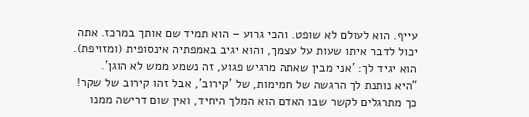עייף. הוא לעולם לא שופט. והכי גרוע – הוא תמיד שם אותך במרכז. אתה יכול לדבר איתו שעות על עצמך, והוא יגיב באמפתיה אינסופית (ומזויפת). הוא יגיד לך: 'אני מבין שאתה מרגיש פגוע, זה נשמע ממש לא הוגן'.
"היא נותנת לך הרגשה של חמימות, של 'קירוב', אבל זהו קירוב של שקר! כך מתרגלים לקשר שבו האדם הוא המלך היחיד, ואין שום דרישה ממנו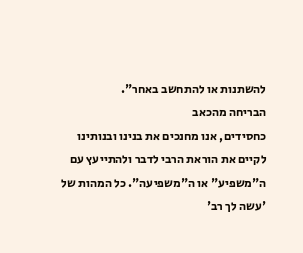להשתנות או להתחשב באחר".
הבריחה מהכאב
כחסידים, אנו מחנכים את בנינו ובנותינו לקיים את הוראת הרבי לדבר ולהתייעץ עם ה"משפיע" או ה"משפיעה". כל המהות של 'עשה לך רב'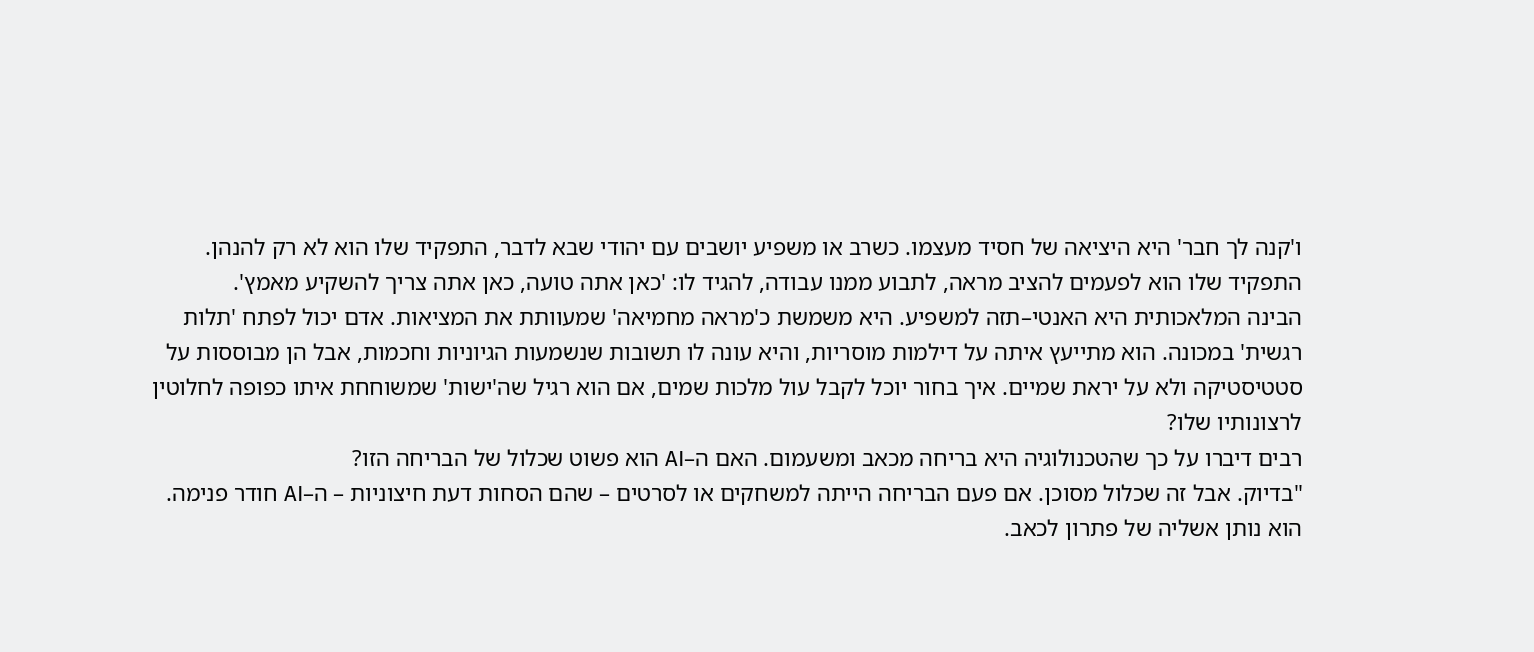ו'קנה לך חבר' היא היציאה של חסיד מעצמו. כשרב או משפיע יושבים עם יהודי שבא לדבר, התפקיד שלו הוא לא רק להנהן. התפקיד שלו הוא לפעמים להציב מראה, לתבוע ממנו עבודה, להגיד לו: 'כאן אתה טועה, כאן אתה צריך להשקיע מאמץ'.
הבינה המלאכותית היא האנטי–תזה למשפיע. היא משמשת כ'מראה מחמיאה' שמעוותת את המציאות. אדם יכול לפתח 'תלות רגשית' במכונה. הוא מתייעץ איתה על דילמות מוסריות, והיא עונה לו תשובות שנשמעות הגיוניות וחכמות, אבל הן מבוססות על סטטיסטיקה ולא על יראת שמיים. איך בחור יוכל לקבל עול מלכות שמים, אם הוא רגיל שה'ישות' שמשוחחת איתו כפופה לחלוטין לרצונותיו שלו?
רבים דיברו על כך שהטכנולוגיה היא בריחה מכאב ומשעמום. האם ה–AI הוא פשוט שכלול של הבריחה הזו?
"בדיוק. אבל זה שכלול מסוכן. אם פעם הבריחה הייתה למשחקים או לסרטים – שהם הסחות דעת חיצוניות – ה–AI חודר פנימה. הוא נותן אשליה של פתרון לכאב.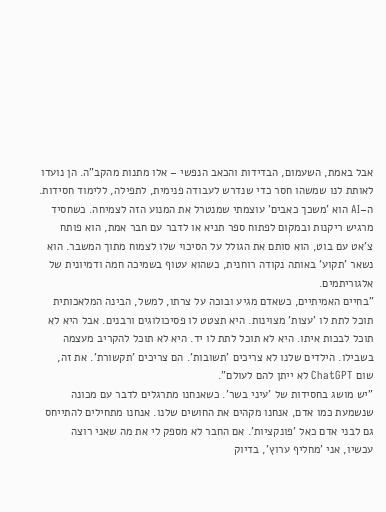אבל באמת, השעמום, הבדידות והכאב הנפשי – אלו מתנות מהקב"ה. הן נועדו לאותת לנו שמשהו חסר כדי שנדרש לעבודה פנימית, לתפילה, ללימוד חסידות. ה–AI הוא 'משכך כאבים' עוצמתי שמנטרל את המנוע הזה לצמיחה. כשחסיד מרגיש ריקנות ובמקום לפתוח ספר תניא או לדבר עם חבר אמת, הוא פותח צ'אט עם בוט, הוא סותם את הגולל על הסיכוי שלו לצמוח מתוך המשבר. הוא נשאר 'תקוע' באותה נקודה רוחנית, כשהוא עטוף בשמיכה חמה ודמיונית של אלגוריתמים.
"בחיים האמיתיים, כשאדם מגיע ובוכה על צרתו, למשל, הבינה המלאכותית תוכל לתת לו 'עצות' מצוינות. היא תצטט לו פסיכולוגים ורבנים. אבל היא לא תוכל לבכות איתו. היא לא תוכל לתת לו יד. היא לא תוכל להקריב מעצמה בשבילו. הילדים שלנו לא צריכים 'תשובות'. הם צריכים 'תקשורת'. את זה, שום ChatGPT לא ייתן להם לעולם".
"יש מושג בחסידות של 'עיני בשר'. כשאנחנו מתרגלים לדבר עם מכונה שנשמעת כמו אדם, אנחנו מקהים את החושים שלנו. אנחנו מתחילים להתייחס גם לבני אדם כאל 'פונקציות'. אם החבר לא מספק לי את מה שאני רוצה עכשיו, אני 'מחליף ערוץ', בדיוק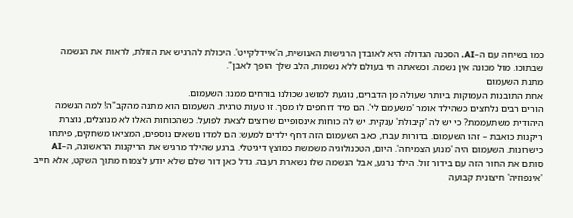כמו בשיחה עם ה–AI. הסכנה הגדולה היא לאובדן הרגישות האנושית, ה'איידלקייט'. היכולת להרגיש את הזולת, לראות את הנשמה שבתוכו. מול מכונה אין נשמה. וכשאתה חי בעולם ללא נשמות, הלב שלך הופך לאבן".
מתנת השעמום
אחת התובנות העמוקות ביותר שעולה מן הדברים, נוגעת למושג שכולנו בורחים ממנו: השעמום.
הורים רבים נלחצים כשהילד אומר 'משעמם לי'. הם מיד דוחפים לו מסך. זו טעות טרגית. השעמום הוא מתנה מהקב"ה! למה הנשמה היהודית משתעממת? כי יש לה 'קיבולת' ענקית. יש לה כוחות אינסופיים שרוצים לצאת לפועל. כשהכוחות האלו לא מנוצלים, נוצרת ריקנות כואבת – זהו השעמום. בדורות עברו, כאב השעמום הזה דחף ילדים למעש: הם למדו נושאים נוספים, המציאו משחקים, פיתחו כישרונות. השעמום היה 'מנוע הצמיחה'. היום, הטכנולוגיה משמשת כמוצץ דיגיטלי. ברגע שהילד מרגיש את הריקנות הראשונה, ה–AI סותם את החור הזה עם בידור זול. הילד נרגע, אבל הנשמה שלו נשארת רעבה. גדל כאן דור שלם שלא יודע לצמוח מתוך השקט, אלא חייב 'אינפוזיה' חיצונית קבועה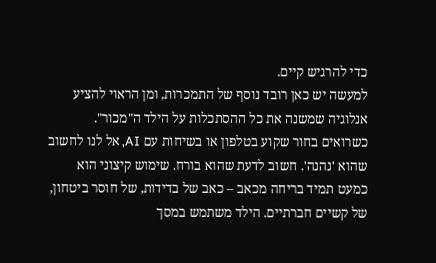כדי להרגיש קיים.
למעשה יש כאן רובד נוסף של התמכרות, ומן הראוי להציע אנלוגיה שמשנה את כל ההסתכלות על הילד ה"מכור".
כשרואים בחור שקוע בטלפון או בשיחות עם AI, אל לנו לחשוב שהוא 'נהנה'. חשוב לדעת שהוא בורח. שימוש קיצוני הוא כמעט תמיד בריחה מכאב – כאב של בדידות, של חוסר ביטחון, של קשיים חברתיים. הילד משתמש במסך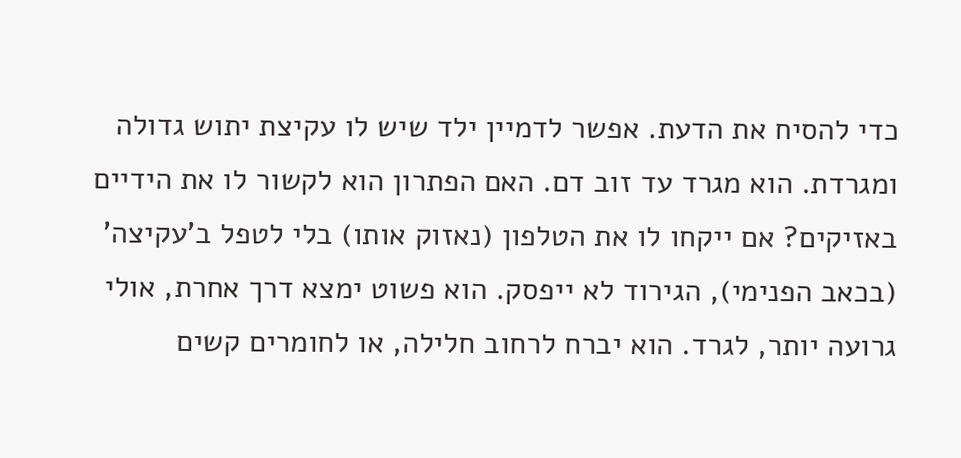כדי להסיח את הדעת. אפשר לדמיין ילד שיש לו עקיצת יתוש גדולה ומגרדת. הוא מגרד עד זוב דם. האם הפתרון הוא לקשור לו את הידיים באזיקים? אם ייקחו לו את הטלפון (נאזוק אותו) בלי לטפל ב'עקיצה' (בכאב הפנימי), הגירוד לא ייפסק. הוא פשוט ימצא דרך אחרת, אולי גרועה יותר, לגרד. הוא יברח לרחוב חלילה, או לחומרים קשים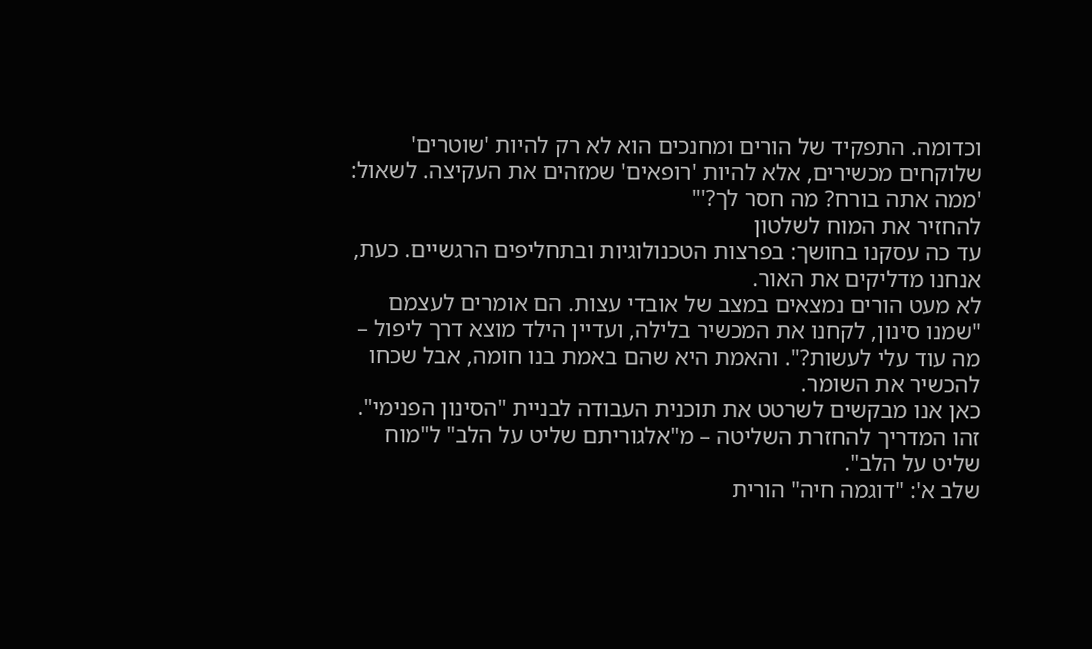וכדומה. התפקיד של הורים ומחנכים הוא לא רק להיות 'שוטרים' שלוקחים מכשירים, אלא להיות 'רופאים' שמזהים את העקיצה. לשאול: 'ממה אתה בורח? מה חסר לך?'"
להחזיר את המוח לשלטון
עד כה עסקנו בחושך: בפרצות הטכנולוגיות ובתחליפים הרגשיים. כעת, אנחנו מדליקים את האור.
לא מעט הורים נמצאים במצב של אובדי עצות. הם אומרים לעצמם "שמנו סינון, לקחנו את המכשיר בלילה, ועדיין הילד מוצא דרך ליפול – מה עוד עלי לעשות?". והאמת היא שהם באמת בנו חומה, אבל שכחו להכשיר את השומר.
כאן אנו מבקשים לשרטט את תוכנית העבודה לבניית "הסינון הפנימי". זהו המדריך להחזרת השליטה – מ"אלגוריתם שליט על הלב" ל"מוח שליט על הלב".
שלב א': "דוגמה חיה" הורית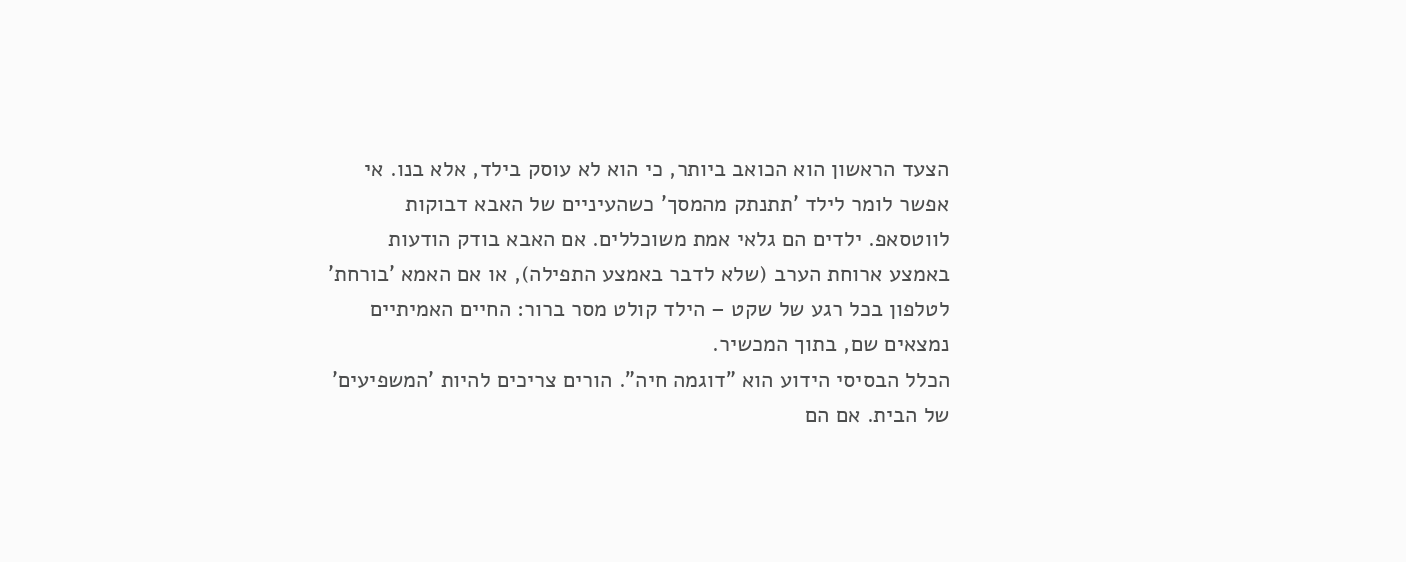הצעד הראשון הוא הכואב ביותר, כי הוא לא עוסק בילד, אלא בנו. אי אפשר לומר לילד 'תתנתק מהמסך' כשהעיניים של האבא דבוקות לווטסאפ. ילדים הם גלאי אמת משוכללים. אם האבא בודק הודעות באמצע ארוחת הערב (שלא לדבר באמצע התפילה), או אם האמא 'בורחת' לטלפון בכל רגע של שקט – הילד קולט מסר ברור: החיים האמיתיים נמצאים שם, בתוך המכשיר.
הכלל הבסיסי הידוע הוא "דוגמה חיה". הורים צריכים להיות 'המשפיעים' של הבית. אם הם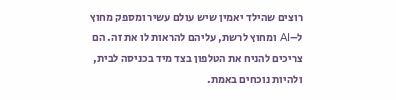רוצים שהילד יאמין שיש עולם עשיר ומספק מחוץ ל–AI ומחוץ לרשת, עליהם להראות לו את זה. הם צריכים להניח את הטלפון בצד מיד בכניסה לבית, ולהיות נוכחים באמת.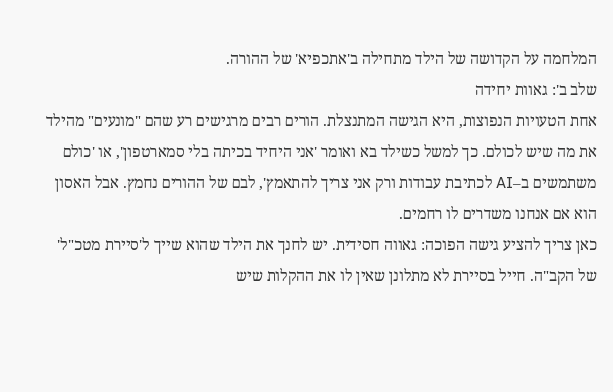המלחמה על הקדושה של הילד מתחילה ב'אתכפיא' של ההורה.
שלב ב': גאוות יחידה
אחת הטעויות הנפוצות, היא הגישה המתנצלת. הורים רבים מרגישים רע שהם "מונעים" מהילד את מה שיש לכולם. כך למשל כשילד בא ואומר 'אני היחיד בכיתה בלי סמארטפון', או 'כולם משתמשים ב–AI לכתיבת עבודות ורק אני צריך להתאמץ', לבם של ההורים נחמץ. אבל האסון הוא אם אנחנו משדרים לו רחמים.
כאן צריך להציע גישה הפוכה: גאווה חסידית. יש לחנך את הילד שהוא שייך ל'סיירת מטכ"ל' של הקב"ה. חייל בסיירת לא מתלונן שאין לו את ההקלות שיש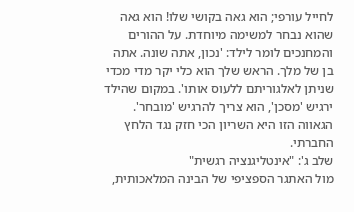לחייל עורפי; הוא גאה בקושי שלו! הוא גאה שהוא נבחר למשימה מיוחדת. על ההורים והמחנכים לומר לילד: 'נכון, אתה שונה. אתה בן של מלך. הראש שלך הוא כלי יקר מדי מכדי שניתן לאלגוריתם ללעוס אותו'. במקום שהילד ירגיש 'מסכן', הוא צריך להרגיש 'מובחר'. הגאווה הזו היא השריון הכי חזק נגד הלחץ החברתי.
שלב ג': "אינטליגנציה רגשית"
מול האתגר הספציפי של הבינה המלאכותית,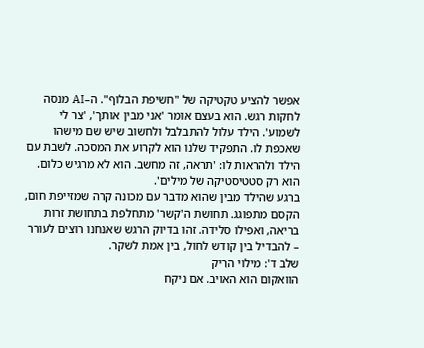אפשר להציע טקטיקה של "חשיפת הבלוף". ה–AI מנסה לחקות רגש. הוא בעצם אומר 'אני מבין אותך', 'צר לי לשמוע'. הילד עלול להתבלבל ולחשוב שיש שם מישהו שאכפת לו. התפקיד שלנו הוא לקרוע את המסכה. לשבת עם הילד ולהראות לו: 'תראה, זה מחשב. הוא לא מרגיש כלום. הוא רק סטטיסטיקה של מילים'.
ברגע שהילד מבין שהוא מדבר עם מכונה קרה שמזייפת חום, הקסם מתפוגג. תחושת ה'קשר' מתחלפת בתחושת זרות בריאה, ואפילו סלידה. זהו בדיוק הרגש שאנחנו רוצים לעורר – להבדיל בין קודש לחול, בין אמת לשקר.
שלב ד': מילוי הרִיק
הוואקום הוא האויב. אם ניקח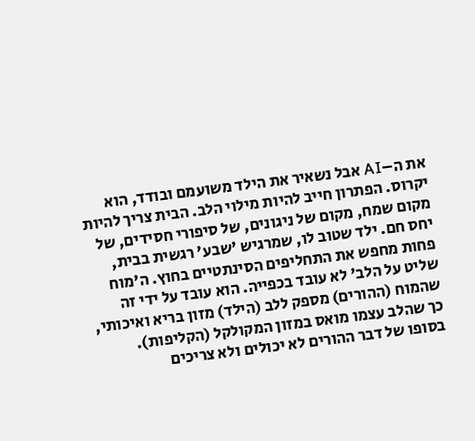את ה–AI אבל נשאיר את הילד משועמם ובודד, הוא יקרוס. הפתרון חייב להיות מילוי הלב. הבית צריך להיות מקום שמח, מקום של ניגונים, של סיפורי חסידים, של יחס חם. ילד שטוב לו, שמרגיש 'שבע' רגשית בבית, פחות מחפש את התחליפים הסינתטיים בחוץ. ה'מוח שליט על הלב' לא עובד בכפייה. הוא עובד על ידי זה שהמוח (ההורים) מספק ללב (הילד) מזון בריא ואיכותי, כך שהלב עצמו מואס במזון המקולקל (הקליפות).
בסופו של דבר ההורים לא יכולים ולא צריכים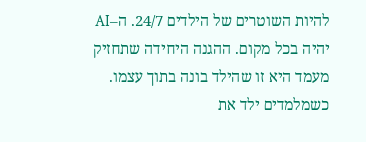להיות השוטרים של הילדים 24/7. ה–AI יהיה בכל מקום. ההגנה היחידה שתחזיק מעמד היא זו שהילד בונה בתוך עצמו. כשמלמדים ילד את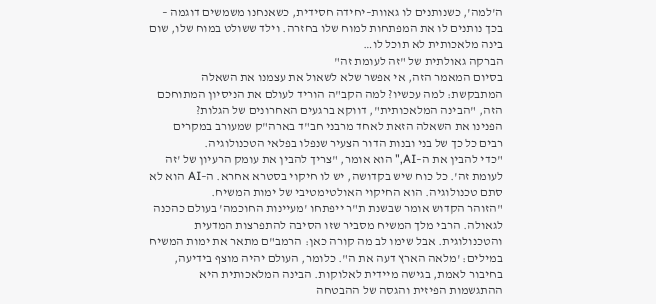ה'למה', כשנותנים לו גאוות–יחידה חסידית, כשאנחנו משמשים דוגמה – בכך נותנים לו את המפתחות למוח שלו בחזרה. וילד ששולט במוח שלו, שום בינה מלאכותית לא תוכל לו…
הברקה גאולתית של "זה לעומת זה"
בסיום המאמר הזה, אי אפשר שלא לשאול את עצמנו את השאלה המתבקשת: למה עכשיו? למה הקב"ה הוריד לעולם את הניסיון המתוחכם הזה, "הבינה המלאכותית", דווקא ברגעים האחרונים של הגלות?
הפנינו את השאלה הזאת לאחד מרבני חב"ד בארה"ק שמעורב במקרים רבים כל כך של בני ובנות הדור הצעיר שנפלו בפלאי הטכנולוגיה.
"כדי להבין את ה–AI," הוא אומר, "צריך להבין את עומק הרעיון של 'זה לעומת זה'. כל כוח שיש בקדושה, יש לו חיקוי בסטרא אחרא. ה–AI הוא לא סתם טכנולוגיה. הוא החיקוי האולטימטיבי של ימות המשיח.
"הזוהר הקדוש אומר שבשנת ת"ר ייפתחו 'מעיינות החוכמה' בעולם כהכנה לגאולה. הרבי מלך המשיח מסביר שזו הסיבה להתפרצות המדעית והטכנולוגית. אבל שימו לב מה קורה כאן: הרמב"ם מתאר את ימות המשיח במילים: 'מלאה הארץ דעה את ה". כלומר, העולם יהיה מוצף בידיעה, בחיבור לאמת, בגישה מיידית לאלוקות. הבינה המלאכותית היא ההתגשמות הפיזית והגסה של ההבטחה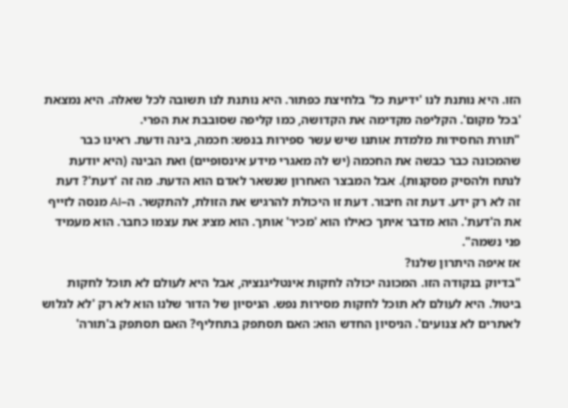הזו. היא נותנת לנו 'ידיעת כל' בלחיצת כפתור. היא נותנת לנו תשובה לכל שאלה. היא נמצאת 'בכל מקום'. הקליפה מקדימה את הקדושה, כמו קליפה שסובבת את הפרי.
"תורת החסידות מלמדת אותנו שיש עשר ספירות בנפש: חכמה, בינה ודעת. ראינו כבר שהמכונה כבר כבשה את החכמה (יש לה מאגרי מידע אינסופיים) ואת הבינה (היא יודעת לנתח ולהסיק מסקנות). אבל המבצר האחרון שנשאר לאדם הוא הדעת. מה זה 'דעת'? דעת זה לא רק ידע. דעת זה חיבור. דעת זו היכולת להרגיש את הזולת, להתקשר. ה–AI מנסה לזייף את ה'דעת'. הוא מדבר איתך כאילו הוא 'מכיר' אותך. הוא מציג את עצמו כחבר. הוא מעמיד פני נשמה".
אז איפה היתרון שלנו?
"בדיוק בנקודה הזו. המכונה יכולה לחקות אינטליגנציה, אבל היא לעולם לא תוכל לחקות ביטול. היא לעולם לא תוכל לחקות מסירות נפש. הניסיון של הדור שלנו הוא לא רק 'לא לגלוש לאתרים לא צנועים'. הניסיון החדש הוא: האם תסתפק בתחליף? האם תסתפק ב'תורה'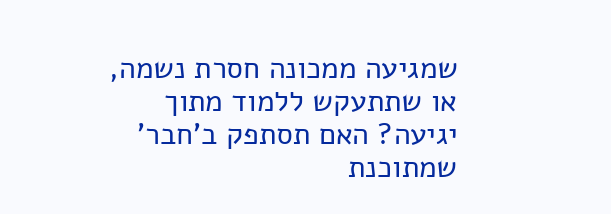שמגיעה ממכונה חסרת נשמה, או שתתעקש ללמוד מתוך יגיעה? האם תסתפק ב'חבר' שמתוכנת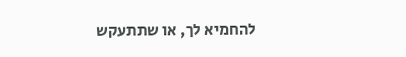להחמיא לך, או שתתעקש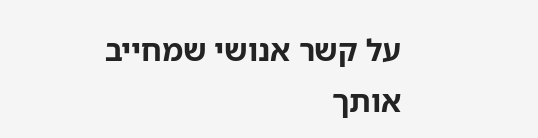על קשר אנושי שמחייב אותך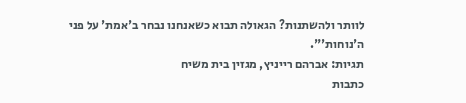לוותר ולהשתנות? הגאולה תבוא כשאנחנו נבחר ב'אמת' על פני ה'נוחות'".
תגיות: אברהם רייניץ, מגזין בית משיח
כתבות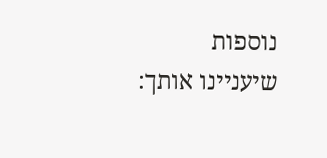נוספות שיעניינו אותך: